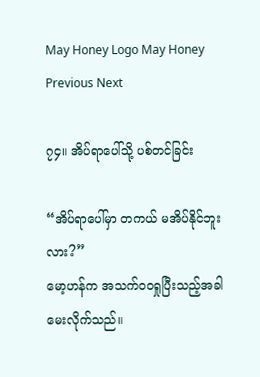May Honey Logo May Honey
Previous Next

၇၄။ အိပ်ရာပေါ်သို့ ပစ်တင်ခြင်း

“အိပ်ရာပေါ်မှာ တကယ် မအိပ်နိုင်ဘူးလား?”
မော့ဟန်က အသက်ဝဝရှုပြီးသည့်အခါ မေးလိုက်သည်။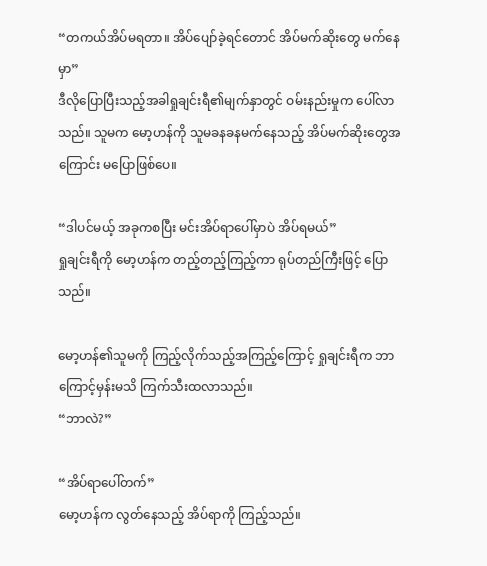“တကယ်အိပ်မရတာ။ အိပ်ပျော်ခဲ့ရင်တောင် အိပ်မက်ဆိုးတွေ မက်နေမှာ”
ဒီလိုပြောပြီးသည့်အခါရှုချင်းရီ၏မျက်နှာတွင် ဝမ်းနည်းမှုက ပေါ်လာသည်။ သူမက မော့ဟန်ကို သူမခနခနမက်နေသည့် အိပ်မက်ဆိုးတွေအကြောင်း မပြောဖြစ်ပေ။

“ဒါပင်မယ့် အခုကစပြီး မင်းအိပ်ရာပေါ်မှာပဲ အိပ်ရမယ်”
ရှုချင်းရီကို မော့ဟန်က တည့်တည့်ကြည့်ကာ ရုပ်တည်ကြီးဖြင့် ပြောသည်။

မော့ဟန်၏သူမကို ကြည့်လိုက်သည့်အကြည့်ကြောင့် ရှုချင်းရီက ဘာကြောင့်မှန်းမသိ ကြက်သီးထလာသည်။
“ဘာလဲ?”

“အိပ်ရာပေါ်တက်”
မော့ဟန်က လွတ်နေသည့် အိပ်ရာကို ကြည့်သည်။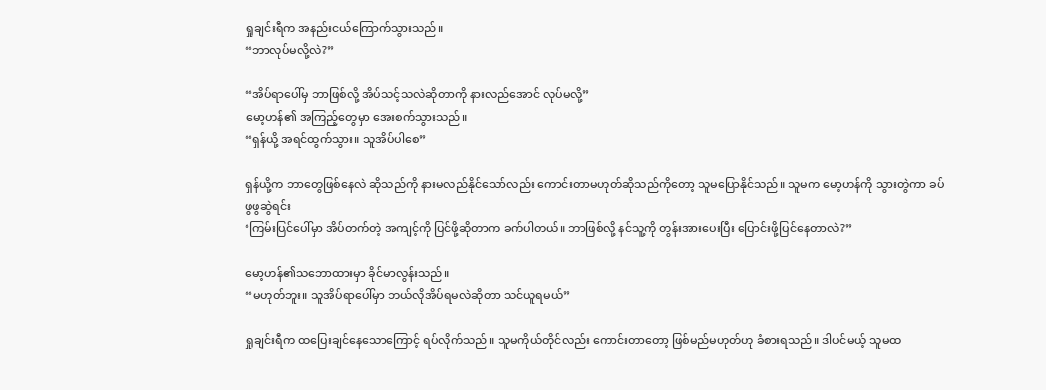ရှုချင်းရီက အနည်းငယ်ကြောက်သွားသည်။
“ဘာလုပ်မလို့လဲ?”

“အိပ်ရာပေါ်မှ ဘာဖြစ်လို့ အိပ်သင့်သလဲဆိုတာကို နားလည်အောင် လုပ်မလို့”
မော့ဟန်၏ အကြည့်တွေမှာ အေးစက်သွားသည်။
“ရှန်ယို့ အရင်ထွက်သွား။ သူအိပ်ပါစေ”

ရှန်ယို့က ဘာတွေဖြစ်နေလဲ ဆိုသည်ကို နားမလည်နိုင်သော်လည်း ကောင်းတာမဟုတ်ဆိုသည်ကိုတော့ သူမပြောနိုင်သည်။ သူမက မော့ဟန်ကို သွားတွဲကာ ခပ်ဖွဖွဆွဲရင်း
‘ကြမ်းပြင်ပေါ်မှာ အိပ်တက်တဲ့ အကျင့်ကို ပြင်ဖို့ဆိုတာက ခက်ပါတယ်။ ဘာဖြစ်လို့ နင်သူ့ကို တွန်းအားပေးပြီး ပြောင်းဖို့ပြင်နေတာလဲ?”

မော့ဟန်၏သဘောထားမှာ ခိုင်မာလွန်းသည်။
“မဟုတ်ဘူး။ သူအိပ်ရာပေါ်မှာ ဘယ်လိုအိပ်ရမလဲဆိုတာ သင်ယူရမယ်”

ရှုချင်းရီက ထပြေးချင်နေသောကြောင့် ရပ်လိုက်သည်။ သူမကိုယ်တိုင်လည်း ကောင်းတာတော့ ဖြစ်မည်မဟုတ်ဟု ခံစားရသည်။ ဒါပင်မယ့် သူမထ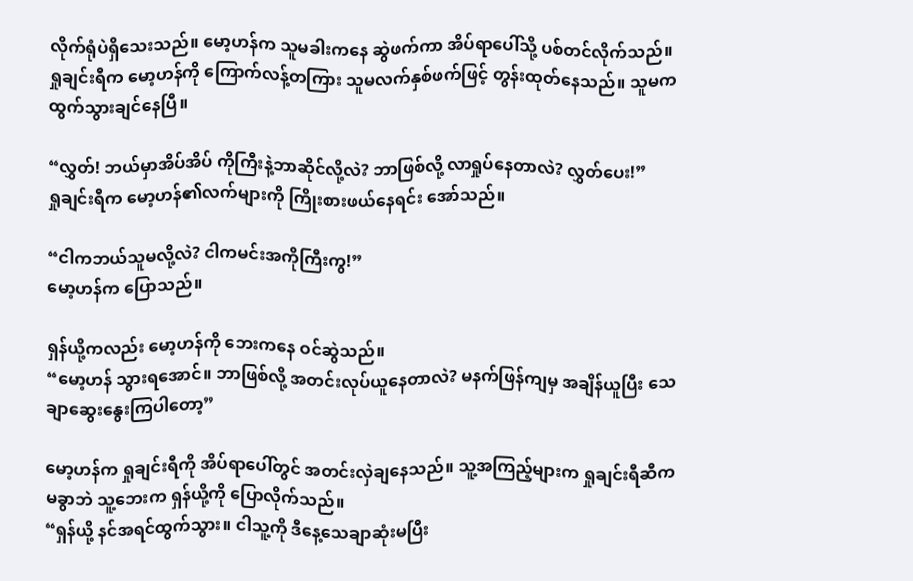လိုက်ရုံပဲရှိသေးသည်။ မော့ဟန်က သူမခါးကနေ ဆွဲဖက်ကာ အိပ်ရာပေါ်သို့ ပစ်တင်လိုက်သည်။ ရှုချင်းရီက မော့ဟန်ကို ကြောက်လန့်တကြား သူမလက်နှစ်ဖက်ဖြင့် တွန်းထုတ်နေသည်။ သူမက ထွက်သွားချင်နေပြီ။

“လွှတ်! ဘယ်မှာအိပ်အိပ် ကိုကြီးနဲ့ဘာဆိုင်လို့လဲ? ဘာဖြစ်လို့ လာရှုပ်နေတာလဲ? လွှတ်ပေး!”
ရှုချင်းရီက မော့ဟန်၏လက်များကို ကြိုးစားဖယ်နေရင်း အော်သည်။

“ငါကဘယ်သူမလို့လဲ? ငါကမင်းအကိုကြီးကွ!”
မော့ဟန်က ပြောသည်။

ရှန်ယို့ကလည်း မော့ဟန်ကို ဘေးကနေ ဝင်ဆွဲသည်။
“မော့ဟန် သွားရအောင်။ ဘာဖြစ်လို့ အတင်းလုပ်ယူနေတာလဲ? မနက်ဖြန်ကျမှ အချိန်ယူပြီး သေချာဆွေးနွေးကြပါတော့”

မော့ဟန်က ရှုချင်းရီကို အိပ်ရာပေါ်တွင် အတင်းလှဲချနေသည်။ သူ့အကြည့်များက ရှုချင်းရီဆီကမခွာဘဲ သူ့ဘေးက ရှန်ယို့ကို ပြောလိုက်သည်။
“ရှန်ယို့ နင်အရင်ထွက်သွား။ ငါသူ့ကို ဒီနေ့သေချာဆုံးမပြီး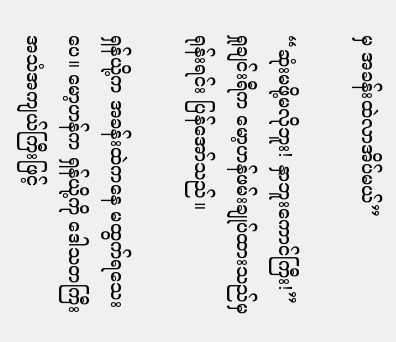မှ အခန်းထဲလာအိပ်မယ်”

“ဆုံးမဖို့မလိုဘူး! နှာဘူးကောင်ကြီး!”
ရှုချင်းရီက မော့ဟန်ဖမ်းချုပ်ထားသည်မှ ရုန်းရင်း ပြန်အော်သည်။

ရှန်ယို့က အခန်းထဲကနေ မထွက်ရသေးပေ။ မော့ဟန်က ရှန်ယို့ကို ဒေါသတကြီး အသံအကျယ်ကြီးဖြင့်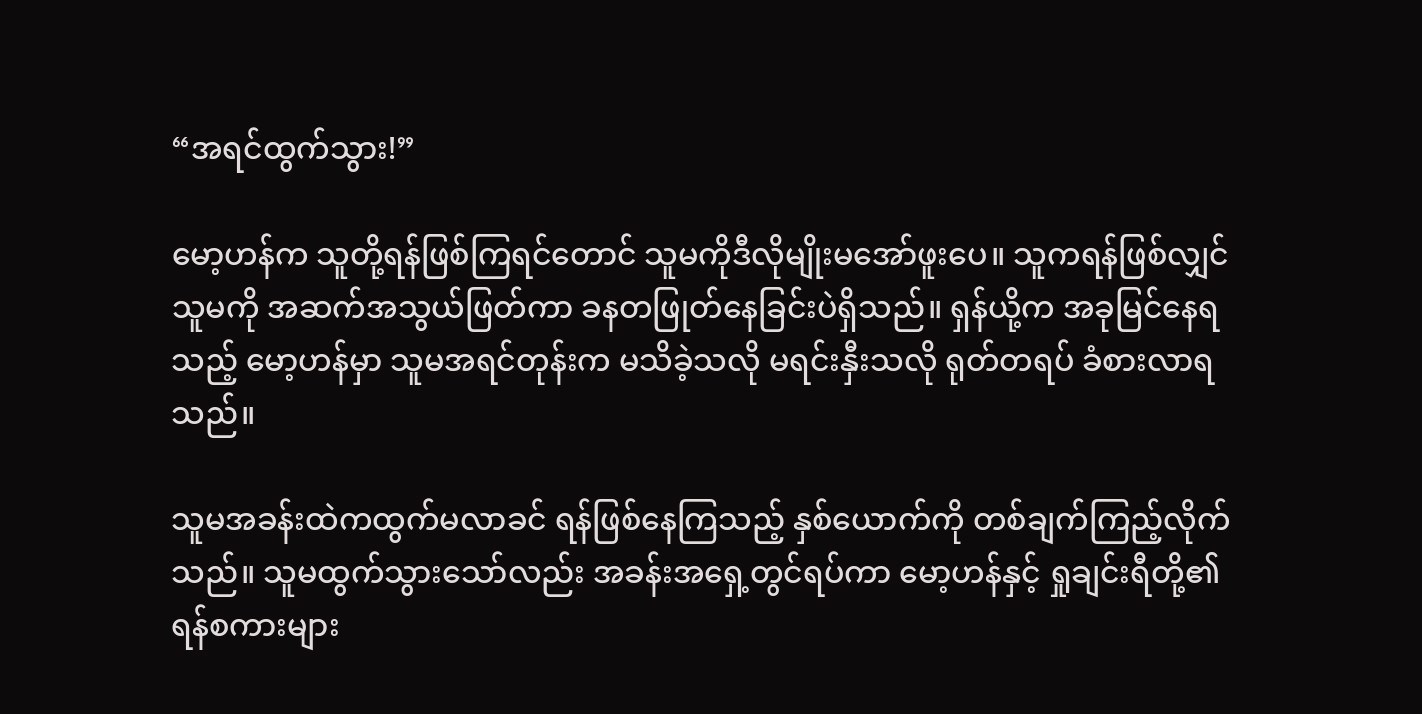“အရင်ထွက်သွား!”

မော့ဟန်က သူတို့ရန်ဖြစ်ကြရင်တောင် သူမကိုဒီလိုမျိုးမအော်ဖူးပေ။ သူကရန်ဖြစ်လျှင် သူမကို အဆက်အသွယ်ဖြတ်ကာ ခနတဖြုတ်နေခြင်းပဲရှိသည်။ ရှန်ယို့က အခုမြင်နေရသည့် မော့ဟန်မှာ သူမအရင်တုန်းက မသိခဲ့သလို မရင်းနှီးသလို ရုတ်တရပ် ခံစားလာရသည်။

သူမအခန်းထဲကထွက်မလာခင် ရန်ဖြစ်နေကြသည့် နှစ်ယောက်ကို တစ်ချက်ကြည့်လိုက်သည်။ သူမထွက်သွားသော်လည်း အခန်းအရှေ့တွင်ရပ်ကာ မော့ဟန်နှင့် ရှုချင်းရီတို့၏ ရန်စကားများ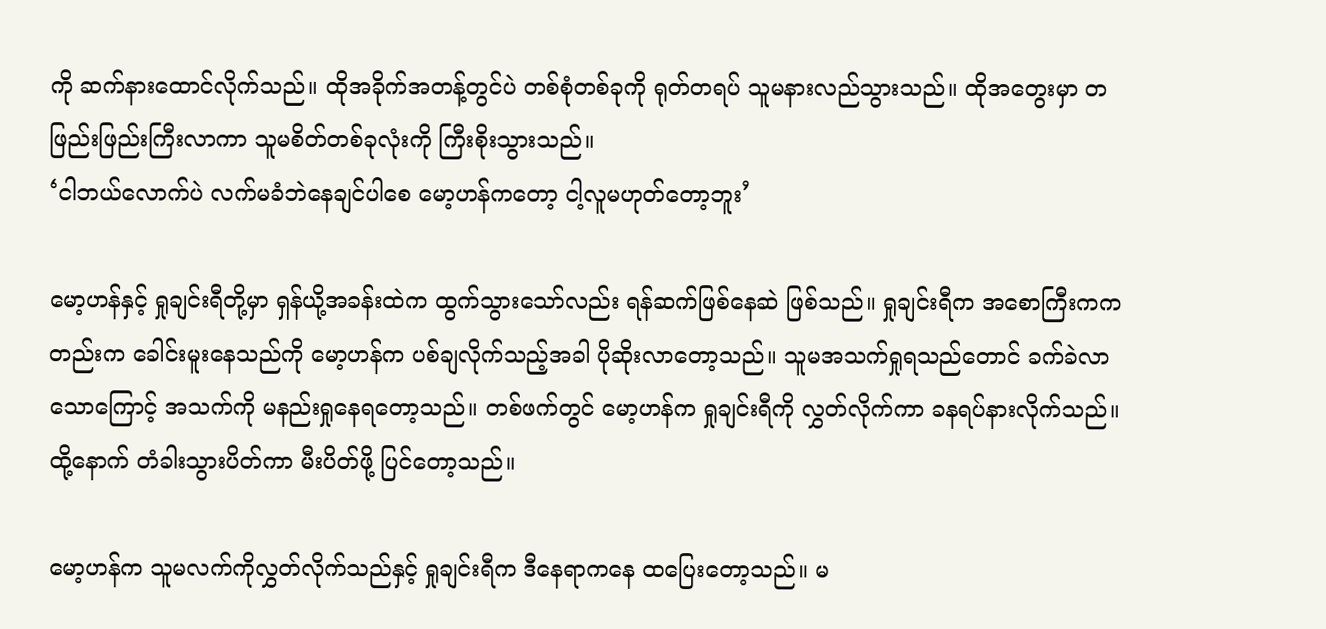ကို ဆက်နားထောင်လိုက်သည်။ ထိုအခိုက်အတန့်တွင်ပဲ တစ်စုံတစ်ခုကို ရုတ်တရပ် သူမနားလည်သွားသည်။ ထိုအတွေးမှာ တဖြည်းဖြည်းကြီးလာကာ သူမစိတ်တစ်ခုလုံးကို ကြီးစိုးသွားသည်။
‘ငါဘယ်လောက်ပဲ လက်မခံဘဲနေချင်ပါစေ မော့ဟန်ကတော့ ငါ့လူမဟုတ်တော့ဘူး’

မော့ဟန်နှင့် ရှုချင်းရီတို့မှာ ရှန်ယို့အခန်းထဲက ထွက်သွားသော်လည်း ရန်ဆက်ဖြစ်နေဆဲ ဖြစ်သည်။ ရှုချင်းရီက အစောကြီးကကတည်းက ခေါင်းမူးနေသည်ကို မော့ဟန်က ပစ်ချလိုက်သည့်အခါ ပိုဆိုးလာတော့သည်။ သူမအသက်ရှုရသည်တောင် ခက်ခဲလာသောကြောင့် အသက်ကို မနည်းရှုနေရတော့သည်။ တစ်ဖက်တွင် မော့ဟန်က ရှုချင်းရီကို လွှတ်လိုက်ကာ ခနရပ်နားလိုက်သည်။ ထို့နောက် တံခါးသွားပိတ်ကာ မီးပိတ်ဖို့ ပြင်တော့သည်။

မော့ဟန်က သူမလက်ကိုလွှတ်လိုက်သည်နှင့် ရှုချင်းရီက ဒီနေရာကနေ ထပြေးတော့သည်။ မ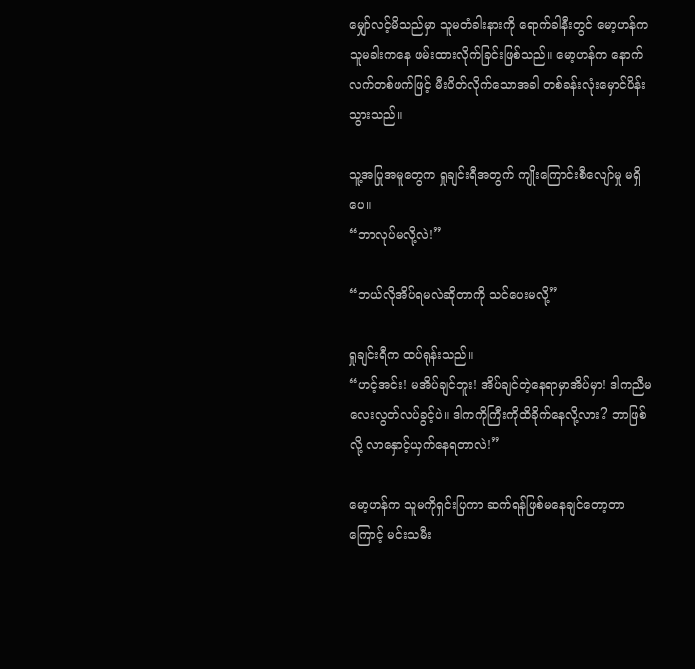မျှော်လင့်မိသည်မှာ သူမတံခါးနားကို ရောက်ခါနီးတွင် မော့ဟန်က သူမခါးကနေ ဖမ်းထားလိုက်ခြင်းဖြစ်သည်။ မော့ဟန်က နောက်လက်တစ်ဖက်ဖြင့် မီးပိတ်လိုက်သောအခါ တစ်ခန်းလုံးမှောင်ပိန်းသွားသည်။

သူ့အပြုအမူတွေက ရှုချင်းရီအတွက် ကျိုးကြောင်းစီလျော်မှု မရှိပေ။
“ဘာလုပ်မလို့လဲ!”

“ဘယ်လိုအိပ်ရမလဲဆိုတာကို သင်ပေးမလို့”

ရှုချင်းရီက ထပ်ရုန်းသည်။
“ဟင့်အင်း! မအိပ်ချင်ဘူး! အိပ်ချင်တဲ့နေရာမှာအိပ်မှာ! ဒါကညီမလေးလွတ်လပ်ခွင့်ပဲ။ ဒါကကိုကြီးကိုထိခိုက်နေလို့လား? ဘာဖြစ်လို့ လာနှောင့်ယှက်နေရတာလဲ!”

မော့ဟန်က သူမကိုရှင်းပြကာ ဆက်ရန်ဖြစ်မနေချင်တော့တာကြောင့် မင်းသမီး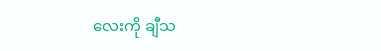လေးကို ချီသ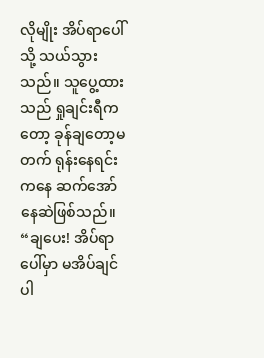လိုမျိုး အိပ်ရာပေါ်သို့ သယ်သွားသည်။ သူပွေ့ထားသည် ရှုချင်းရီကတော့ ခုန်ချတော့မတက် ရုန်းနေရင်းကနေ ဆက်အော်နေဆဲဖြစ်သည်။
“ချပေး! အိပ်ရာပေါ်မှာ မအိပ်ချင်ပါ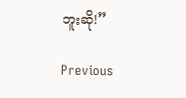ဘူးဆို!”

Previous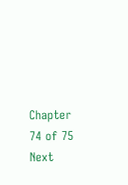Chapter 74 of 75 Next